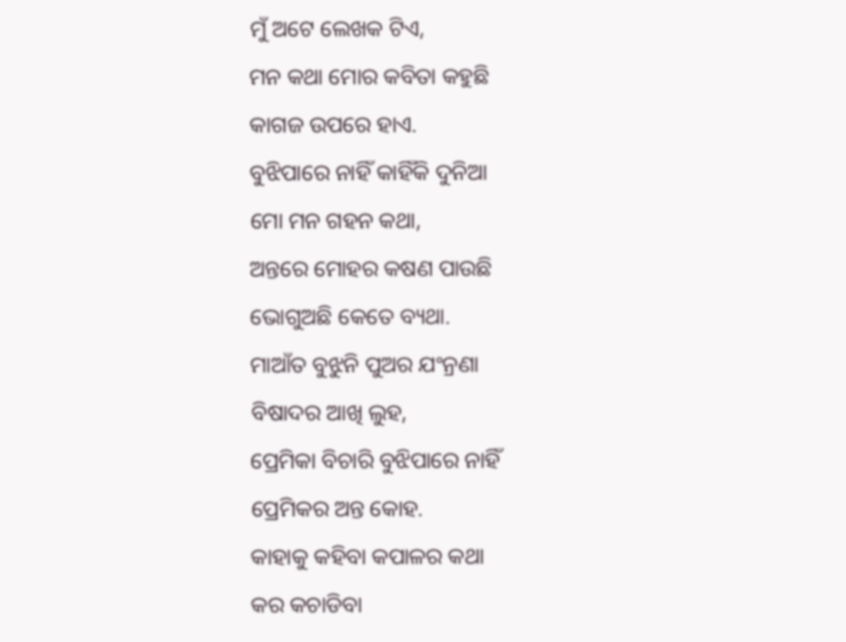ମୁଁ ଅଟେ ଲେଖକ ଟିଏ,
ମନ କଥା ମୋର କବିତା କହୁଛି
କାଗଜ ଉପରେ ହାଏ.
ବୁଝିପାରେ ନାହିଁ କାହିଁକି ଦୁନିଆ
ମୋ ମନ ଗହନ କଥା,
ଅନ୍ତରେ ମୋହର କଷଣ ପାଉଛି
ଭୋଗୁଅଛି କେତେ ବ୍ୟଥା.
ମାଆଁତ ବୁଝୁନି ପୁଅର ଯଂନ୍ରଣା
ବିଷାଦର ଆଖି ଲୁହ,
ପ୍ରେମିକା ବିଚାରି ବୁଝିପାରେ ନାହିଁ
ପ୍ରେମିକର ଅନ୍ତ କୋହ.
କାହାକୁ କହିବା କପାଳର କଥା
କର କଚାଡିବା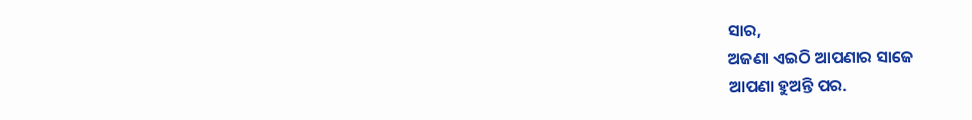ସାର,
ଅଜଣା ଏଇଠି ଆପଣାର ସାଜେ
ଆପଣା ହୁଅନ୍ତି ପର.